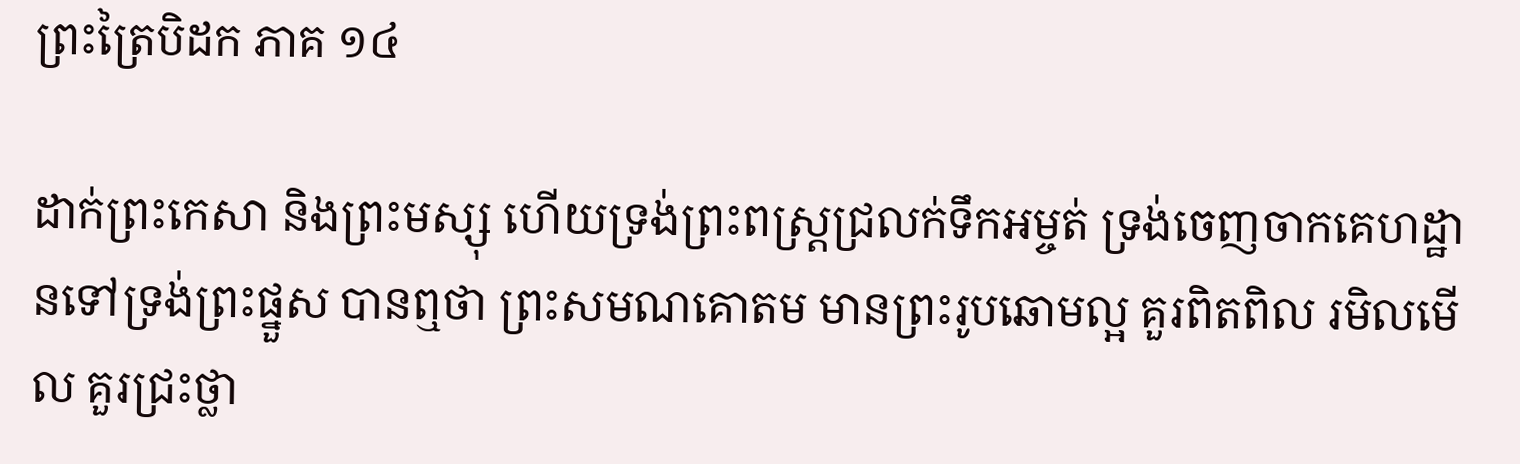ព្រះត្រៃបិដក ភាគ ១៤

ដាក់ព្រះកេសា និងព្រះមស្សុ ហើយទ្រង់ព្រះពស្ត្រជ្រលក់ទឹកអម្ចត់ ទ្រង់ចេញចាកគេហដ្ឋានទៅទ្រង់ព្រះផ្នួស បានឮថា ព្រះសមណគោតម មានព្រះរូបឆោមល្អ គួរពិតពិល រមិលមើល គួរជ្រះថ្លា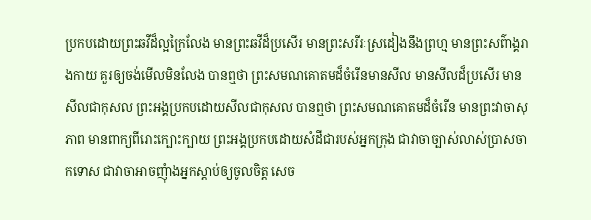ប្រកបដោយព្រះឆវីដ៏ល្អក្រៃលែង មានព្រះឆវីដ៏ប្រសើរ មានព្រះសរីរៈស្រដៀងនឹងព្រហ្ម មានព្រះសព៌ាង្គរាងកាយ គួរឲ្យចង់មើលមិនលែង បានឮថា ព្រះសមណគោតមដ៏ចំរើនមានសីល មានសីលដ៏ប្រសើរ មានសីលជាកុសល ព្រះអង្គប្រកបដោយសីលជាកុសល បានឮថា ព្រះសមណគោតមដ៏ចំរើន មានព្រះវាចាសុភាព មានពាក្យពីរោះក្បោះក្បាយ ព្រះអង្គប្រកបដោយសំដីជារបស់អ្នកក្រុង ជាវាចាច្បាស់លាស់ប្រាសចាកទោស ជាវាចាអាចញុំាងអ្នកស្តាប់ឲ្យចូលចិត្ត សេច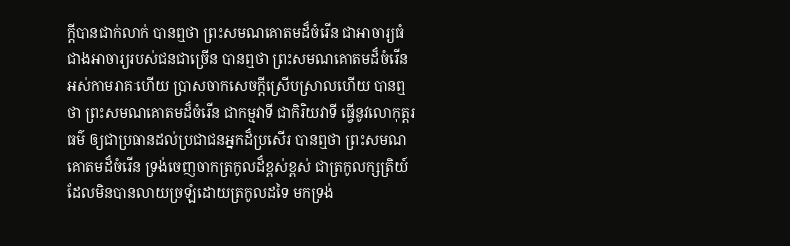ក្តីបានជាក់លាក់ បានឮថា ព្រះសមណគោតមដ៏ចំរើន ជាអាចារ្យធំជាងអាចារ្យរបស់ជនជាច្រើន បានឮថា ព្រះសមណគោតមដ៏ចំរើន អស់កាមរាគៈហើយ ប្រាសចាកសេចក្តីស្រើបស្រាលហើយ បានឮថា ព្រះសមណគោតមដ៏ចំរើន ជាកម្មវាទី ជាកិរិយវាទី ធ្វើនូវលោកុត្តរធម៌ ឲ្យជាប្រធានដល់ប្រជាជនអ្នកដ៏ប្រសើរ បានឮថា ព្រះសមណគោតមដ៏ចំរើន ទ្រង់ចេញចាកត្រកូលដ៏ខ្ពស់ខ្ពស់ ជាត្រកូលក្សត្រិយ៍ ដែលមិនបានលាយច្រឡំដោយត្រកូលដទៃ មកទ្រង់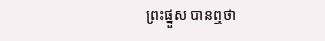ព្រះផ្នួស បានឮថា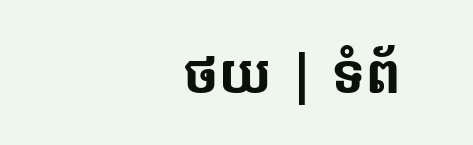ថយ | ទំព័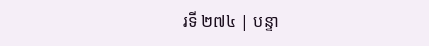រទី ២៧៤ | បន្ទា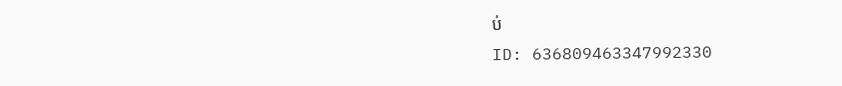ប់
ID: 636809463347992330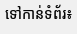ទៅកាន់ទំព័រ៖